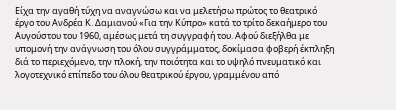Είχα την αγαθή τύχη να αναγνώσω και να μελετήσω πρώτος το θεατρικό έργο του Ανδρέα Κ. Δαμιανού «Για την Κύπρο» κατά το τρίτο δεκαήμερο του Αυγούστου του 1960, αμέσως μετά τη συγγραφή του. Αφού διεξήλθα με υπομονή την ανάγνωση του όλου συγγράμματος, δοκίμασα φοβερή έκπληξη διά το περιεχόμενο, την πλοκή, την ποιότητα και το υψηλό πνευματικό και λογοτεχνικό επίπεδο του όλου θεατρικού έργου, γραμμένου από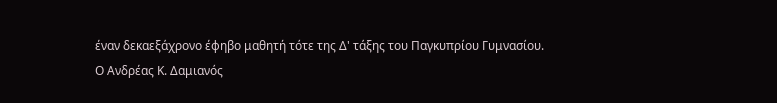έναν δεκαεξάχρονο έφηβο μαθητή τότε της Δ' τάξης του Παγκυπρίου Γυμνασίου.
Ο Ανδρέας Κ. Δαμιανός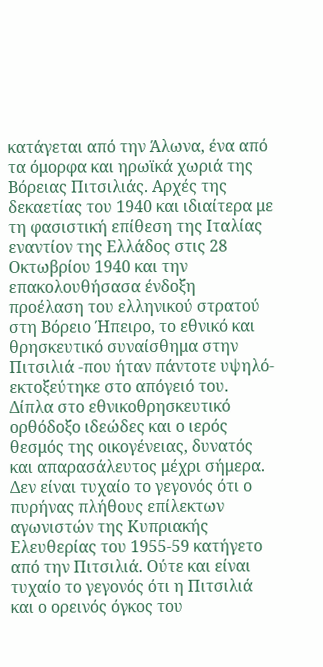κατάγεται από την Άλωνα, ένα από τα όμορφα και ηρωϊκά χωριά της Βόρειας Πιτσιλιάς. Αρχές της δεκαετίας του 1940 και ιδιαίτερα με τη φασιστική επίθεση της Ιταλίας εναντίον της Ελλάδος στις 28 Οκτωβρίου 1940 και την επακολουθήσασα ένδοξη προέλαση του ελληνικού στρατού στη Βόρειο Ήπειρο, το εθνικό και θρησκευτικό συναίσθημα στην Πιτσιλιά -που ήταν πάντοτε υψηλό- εκτοξεύτηκε στο απόγειό του. Δίπλα στο εθνικοθρησκευτικό ορθόδοξο ιδεώδες και ο ιερός θεσμός της οικογένειας, δυνατός και απαρασάλευτος μέχρι σήμερα.
Δεν είναι τυχαίο το γεγονός ότι ο πυρήνας πλήθους επίλεκτων αγωνιστών της Κυπριακής Ελευθερίας του 1955-59 κατήγετο από την Πιτσιλιά. Ούτε και είναι τυχαίο το γεγονός ότι η Πιτσιλιά και ο ορεινός όγκος του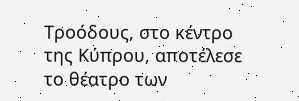Τροόδους, στο κέντρο της Κύπρου, αποτέλεσε το θέατρο των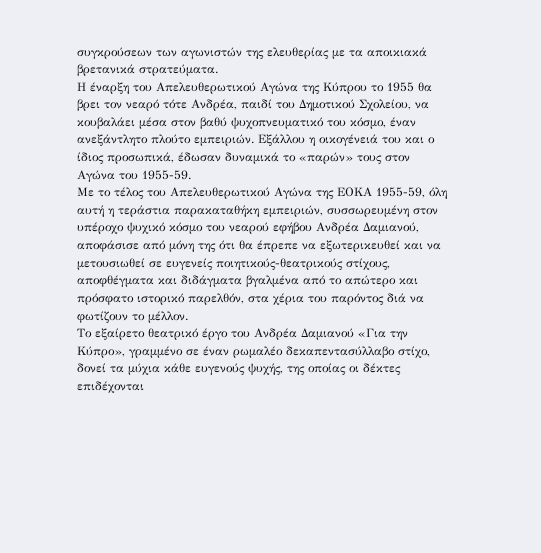συγκρούσεων των αγωνιστών της ελευθερίας με τα αποικιακά βρετανικά στρατεύματα.
Η έναρξη του Απελευθερωτικού Αγώνα της Κύπρου το 1955 θα βρει τον νεαρό τότε Ανδρέα, παιδί του Δημοτικού Σχολείου, να κουβαλάει μέσα στον βαθύ ψυχοπνευματικό του κόσμο, έναν ανεξάντλητο πλούτο εμπειριών. Εξάλλου η οικογένειά του και ο ίδιος προσωπικά, έδωσαν δυναμικά το «παρών» τους στον Αγώνα του 1955-59.
Με το τέλος του Απελευθερωτικού Αγώνα της ΕΟΚΑ 1955-59, όλη αυτή η τεράστια παρακαταθήκη εμπειριών, συσσωρευμένη στον υπέροχο ψυχικό κόσμο του νεαρού εφήβου Ανδρέα Δαμιανού, αποφάσισε από μόνη της ότι θα έπρεπε να εξωτερικευθεί και να μετουσιωθεί σε ευγενείς ποιητικούς-θεατρικούς στίχους, αποφθέγματα και διδάγματα βγαλμένα από το απώτερο και πρόσφατο ιστορικό παρελθόν, στα χέρια του παρόντος διά να φωτίζουν το μέλλον.
Το εξαίρετο θεατρικό έργο του Ανδρέα Δαμιανού «Για την Κύπρο», γραμμένο σε έναν ρωμαλέο δεκαπεντασύλλαβο στίχο, δονεί τα μύχια κάθε ευγενούς ψυχής, της οποίας οι δέκτες επιδέχονται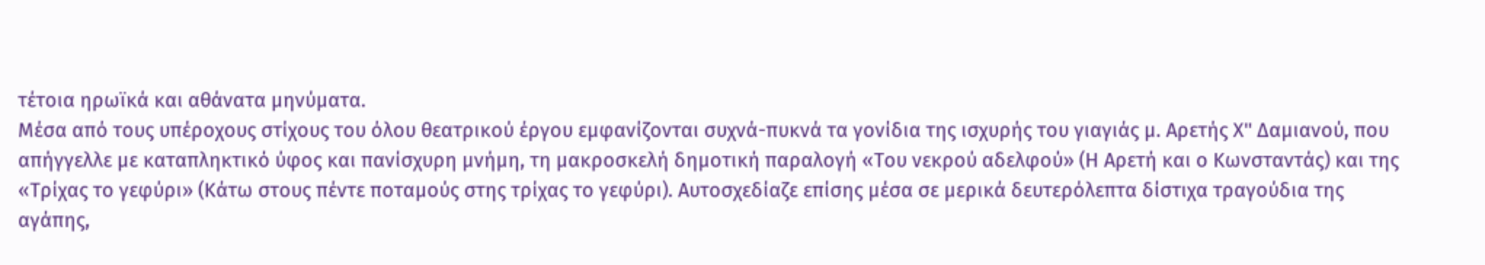τέτοια ηρωϊκά και αθάνατα μηνύματα.
Μέσα από τους υπέροχους στίχους του όλου θεατρικού έργου εμφανίζονται συχνά-πυκνά τα γονίδια της ισχυρής του γιαγιάς μ. Αρετής Χ'' Δαμιανού, που απήγγελλε με καταπληκτικό ύφος και πανίσχυρη μνήμη, τη μακροσκελή δημοτική παραλογή «Του νεκρού αδελφού» (Η Αρετή και ο Κωνσταντάς) και της «Τρίχας το γεφύρι» (Κάτω στους πέντε ποταμούς στης τρίχας το γεφύρι). Αυτοσχεδίαζε επίσης μέσα σε μερικά δευτερόλεπτα δίστιχα τραγούδια της αγάπης,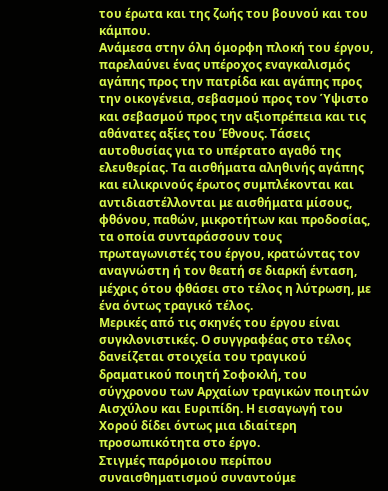του έρωτα και της ζωής του βουνού και του κάμπου.
Ανάμεσα στην όλη όμορφη πλοκή του έργου, παρελαύνει ένας υπέροχος εναγκαλισμός αγάπης προς την πατρίδα και αγάπης προς την οικογένεια, σεβασμού προς τον Ύψιστο και σεβασμού προς την αξιοπρέπεια και τις αθάνατες αξίες του Έθνους. Τάσεις αυτοθυσίας για το υπέρτατο αγαθό της ελευθερίας. Τα αισθήματα αληθινής αγάπης και ειλικρινούς έρωτος συμπλέκονται και αντιδιαστέλλονται με αισθήματα μίσους, φθόνου, παθών, μικροτήτων και προδοσίας, τα οποία συνταράσσουν τους πρωταγωνιστές του έργου, κρατώντας τον αναγνώστη ή τον θεατή σε διαρκή ένταση, μέχρις ότου φθάσει στο τέλος η λύτρωση, με ένα όντως τραγικό τέλος.
Μερικές από τις σκηνές του έργου είναι συγκλονιστικές. Ο συγγραφέας στο τέλος δανείζεται στοιχεία του τραγικού δραματικού ποιητή Σοφοκλή, του σύγχρονου των Αρχαίων τραγικών ποιητών Αισχύλου και Ευριπίδη. Η εισαγωγή του Χορού δίδει όντως μια ιδιαίτερη προσωπικότητα στο έργο.
Στιγμές παρόμοιου περίπου συναισθηματισμού συναντούμε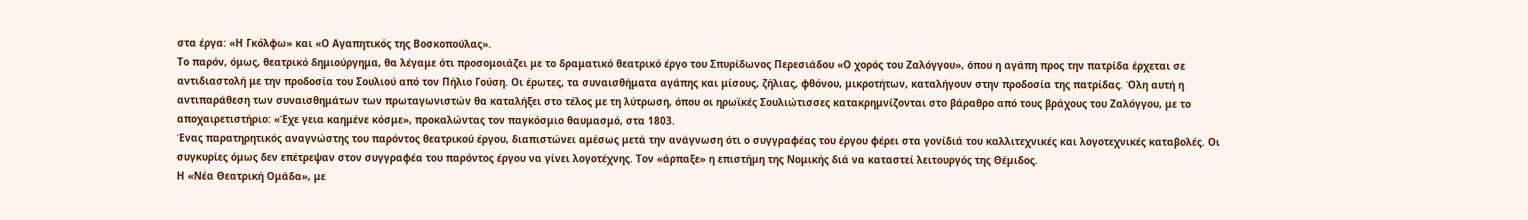στα έργα: «Η Γκόλφω» και «Ο Αγαπητικός της Βοσκοπούλας».
Το παρόν, όμως, θεατρικό δημιούργημα, θα λέγαμε ότι προσομοιάζει με το δραματικό θεατρικό έργο του Σπυρίδωνος Περεσιάδου «Ο χορός του Ζαλόγγου», όπου η αγάπη προς την πατρίδα έρχεται σε αντιδιαστολή με την προδοσία του Σουλιού από τον Πήλιο Γούση. Οι έρωτες, τα συναισθήματα αγάπης και μίσους, ζήλιας, φθόνου, μικροτήτων, καταλήγουν στην προδοσία της πατρίδας. Όλη αυτή η αντιπαράθεση των συναισθημάτων των πρωταγωνιστών θα καταλήξει στο τέλος με τη λύτρωση, όπου οι ηρωϊκές Σουλιώτισσες κατακρημνίζονται στο βάραθρο από τους βράχους του Ζαλόγγου, με το αποχαιρετιστήριο: «Έχε γεια καημένε κόσμε», προκαλώντας τον παγκόσμιο θαυμασμό, στα 1803.
Ένας παρατηρητικός αναγνώστης του παρόντος θεατρικού έργου, διαπιστώνει αμέσως μετά την ανάγνωση ότι ο συγγραφέας του έργου φέρει στα γονίδιά του καλλιτεχνικές και λογοτεχνικές καταβολές. Οι συγκυρίες όμως δεν επέτρεψαν στον συγγραφέα του παρόντος έργου να γίνει λογοτέχνης. Τον «άρπαξε» η επιστήμη της Νομικής διά να καταστεί λειτουργός της Θέμιδος.
Η «Νέα Θεατρική Ομάδα», με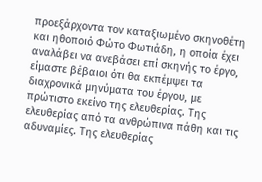προεξάρχοντα τον καταξιωμένο σκηνοθέτη και ηθοποιό Φώτο Φωτιάδη, η οποία έχει αναλάβει να ανεβάσει επί σκηνής το έργο, είμαστε βέβαιοι ότι θα εκπέμψει τα διαχρονικά μηνύματα του έργου, με πρώτιστο εκείνο της ελευθερίας. Της ελευθερίας από τα ανθρώπινα πάθη και τις αδυναμίες. Της ελευθερίας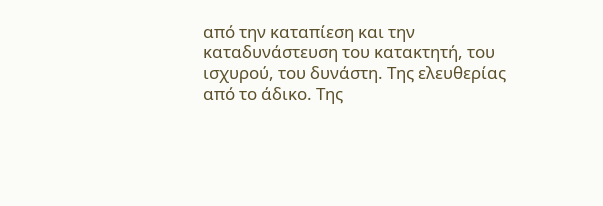από την καταπίεση και την καταδυνάστευση του κατακτητή, του ισχυρού, του δυνάστη. Της ελευθερίας από το άδικο. Της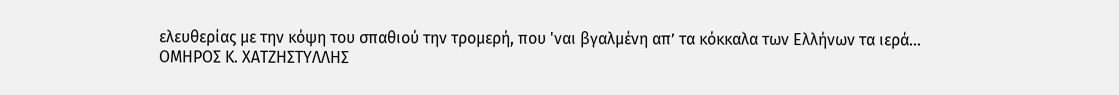ελευθερίας με την κόψη του σπαθιού την τρομερή, που 'ναι βγαλμένη απ’ τα κόκκαλα των Ελλήνων τα ιερά…
ΟΜΗΡΟΣ Κ. ΧΑΤΖΗΣΤΥΛΛΗΣ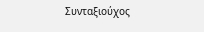Συνταξιούχος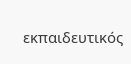εκπαιδευτικός